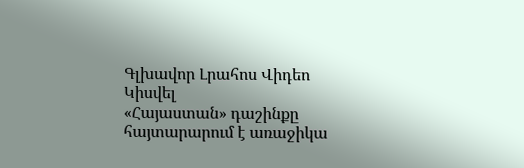Գլխավոր Լրահոս Վիդեո Կիսվել
«Հայաստան» դաշինքը հայտարարում է առաջիկա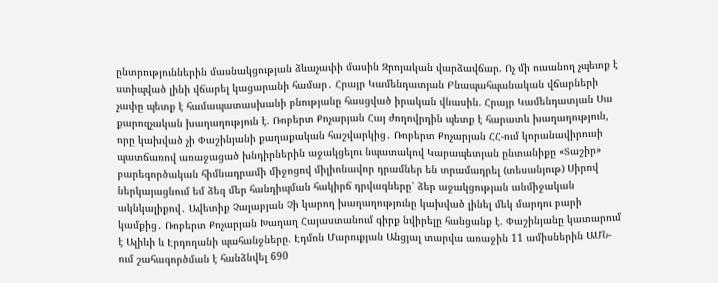ընտրություններին մասնակցության ձևաչափի մասին Զրոյական վարձավճար. Ոչ մի ուսանող չպետք է ստիպված լինի վճարել կացարանի համար․ Հրայր Կամենդատյան Բնապահպանական վճարների չափը պետք է համապատասխանի բնությանը հասցված իրական վնասին. Հրայր Կամենդատյան Սա քարոզչական խաղաղություն է. Ռոբերտ Քոչարյան Հայ ժողովրդին պետք է հարատև խաղաղություն, որը կախված չի Փաշինյանի քաղաքական հաշվարկից․ Ռոբերտ Քոչարյան ՀՀ-ում կորանավիրուսի պատճառով առաջացած խնդիրներին աջակցելու նպատակով Կարապետյան ընտանիքը «Տաշիր» բարեգործական հիմնադրամի միջոցով միլիոնավոր դրամներ են տրամադրել (տեսանյութ) Սիրով ներկայացնում եմ ձեզ մեր հանդիպման հակիրճ դրվագները՝ ձեր աջակցության անմիջական ակնկալիքով․ Ավետիք Չալաբյան Չի կարող խաղաղությունը կախված լինել մեկ մարդու բարի կամքից․ Ռոբերտ Քոչարյան Խաղաղ Հայաստանում գիրք նվիրելը հանցանք է. Փաշինյանը կատարում է Ալիևի և Էրդողանի պահանջները. Էդմոն Մարուքյան Անցյալ տարվա առաջին 11 ամիսներին ԱՄՆ-ում շահագործման է հանձնվել 690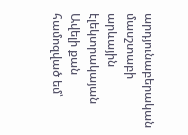արդյունաբերական մասշտաբի արևային էլեկտրակայան Ավելի քան համոզված եմ՝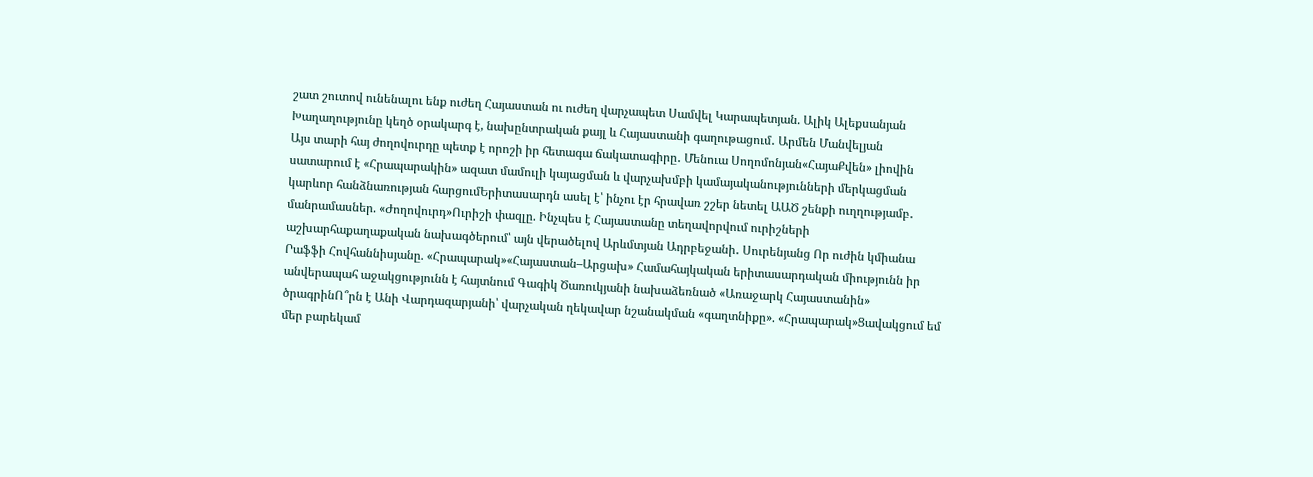շատ շուտով ունենալու ենք ուժեղ Հայաստան ու ուժեղ վարչապետ Սամվել Կարապետյան. Ալիկ Ալեքսանյան Խաղաղությունը կեղծ օրակարգ է, նախընտրական քայլ և Հայաստանի գաղութացում․ Արմեն Մանվելյան
Այս տարի հայ ժողովուրդը պետք է որոշի իր հետագա ճակատագիրը․ Մենուա Սողոմոնյան«ՀայաՔվեն» լիովին սատարում է «Հրապարակին» ազատ մամուլի կայացման և վարչախմբի կամայականությունների մերկացման կարևոր հանձնառության հարցումԵրիտասարդն ասել է՝ ինչու էր հրավառ շշեր նետել ԱԱԾ շենքի ուղղությամբ․ մանրամասներ. «Ժողովուրդ»Ուրիշի փազլը. Ինչպես է Հայաստանը տեղավորվում ուրիշների աշխարհաքաղաքական նախագծերում՝ այն վերածելով Արևմտյան Ադրբեջանի․ Սուրենյանց Որ ուժին կմիանա Րաֆֆի Հովհաննիսյանը. «Հրապարակ»«Հայաստան–Արցախ» Համահայկական երիտասարդական միությունն իր անվերապահ աջակցությունն է հայտնում Գագիկ Ծառուկյանի նախաձեռնած «Առաջարկ Հայաստանին» ծրագրինՈ՞րն է Անի Վարդազարյանի՝ վարչական ղեկավար նշանակման «գաղտնիքը». «Հրապարակ»Ցավակցում եմ մեր բարեկամ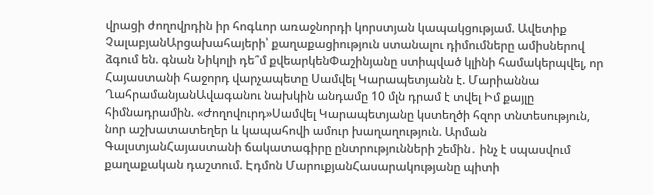վրացի ժողովրդին իր հոգևոր առաջնորդի կորստյան կապակցությամ. Ավետիք ՉալաբյանԱրցախահայերի՝ քաղաքացիություն ստանալու դիմումները ամիսներով ձգում են. գնան Նիկոլի դե՞մ քվեարկենՓաշինյանը ստիպված կլինի համակերպվել, որ Հայաստանի հաջորդ վարչապետը Սամվել Կարապետյանն է. Մարիաննա ՂահրամանյանԱվագանու նախկին անդամը 10 մլն դրամ է տվել Իմ քայլը հիմնադրամին. «Ժողովուրդ»Սամվել Կարապետյանը կստեղծի հզոր տնտեսություն, նոր աշխատատեղեր և կապահովի ամուր խաղաղություն. Արման ԳալստյանՀայաստանի ճակատագիրը ընտրությունների շեմին․ ինչ է սպասվում քաղաքական դաշտում. Էդմոն ՄարուքյանՀասարակությանը պիտի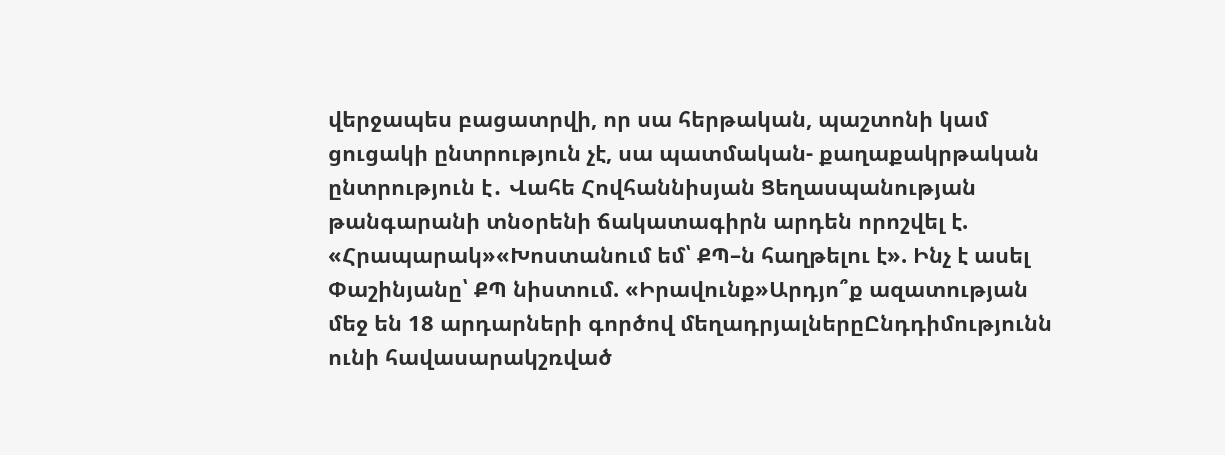վերջապես բացատրվի, որ սա հերթական, պաշտոնի կամ ցուցակի ընտրություն չէ, սա պատմական- քաղաքակրթական ընտրություն է․ Վահե Հովհաննիսյան Ցեղասպանության թանգարանի տնօրենի ճակատագիրն արդեն որոշվել է. «Հրապարակ»«Խոստանում եմ՝ ՔՊ–ն հաղթելու է». Ինչ է ասել Փաշինյանը՝ ՔՊ նիստում. «Իրավունք»Արդյո՞ք ազատության մեջ են 18 արդարների գործով մեղադրյալներըԸնդդիմությունն ունի հավասարակշռված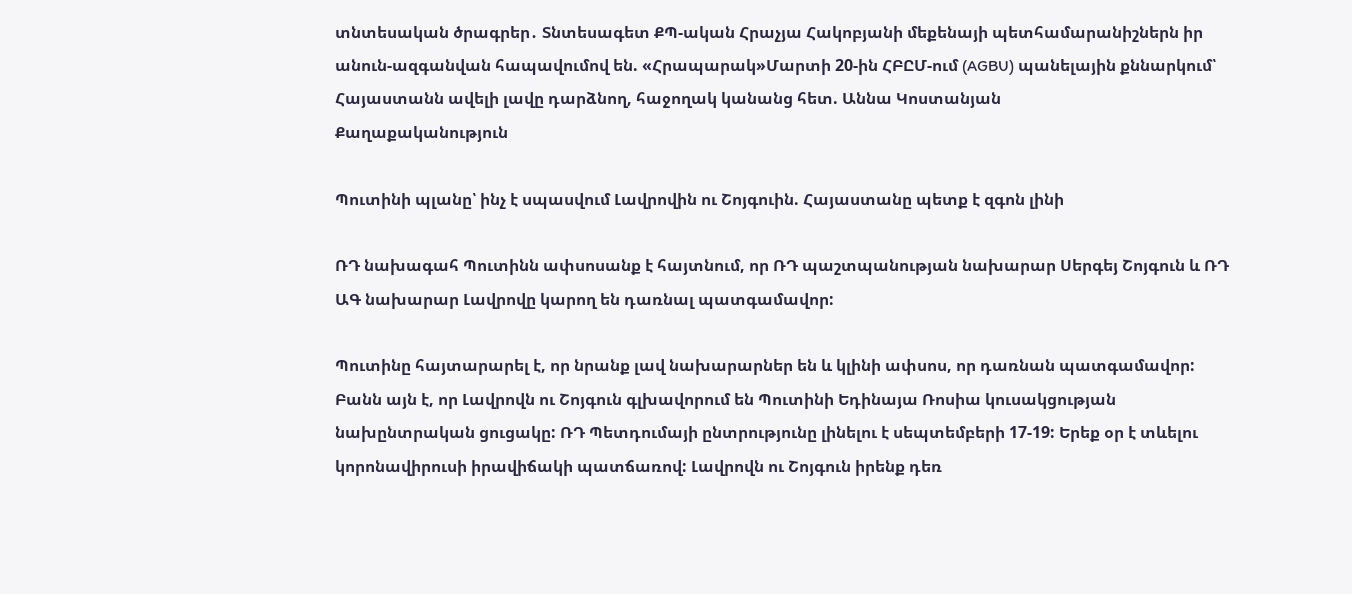տնտեսական ծրագրեր․ Տնտեսագետ ՔՊ-ական Հրաչյա Հակոբյանի մեքենայի պետհամարանիշներն իր անուն-ազգանվան հապավումով են. «Հրապարակ»Մարտի 20-ին ՀԲԸՄ-ում (AGBU) պանելային քննարկում՝ Հայաստանն ավելի լավը դարձնող, հաջողակ կանանց հետ. Աննա Կոստանյան
Քաղաքականություն

Պուտինի պլանը՝ ինչ է սպասվում Լավրովին ու Շոյգուին. Հայաստանը պետք է զգոն լինի

ՌԴ նախագահ Պուտինն ափսոսանք է հայտնում, որ ՌԴ պաշտպանության նախարար Սերգեյ Շոյգուն և ՌԴ ԱԳ նախարար Լավրովը կարող են դառնալ պատգամավոր:

Պուտինը հայտարարել է, որ նրանք լավ նախարարներ են և կլինի ափսոս, որ դառնան պատգամավոր: Բանն այն է, որ Լավրովն ու Շոյգուն գլխավորում են Պուտինի Եդինայա Ռոսիա կուսակցության նախընտրական ցուցակը: ՌԴ Պետդումայի ընտրությունը լինելու է սեպտեմբերի 17-19: Երեք օր է տևելու կորոնավիրուսի իրավիճակի պատճառով: Լավրովն ու Շոյգուն իրենք դեռ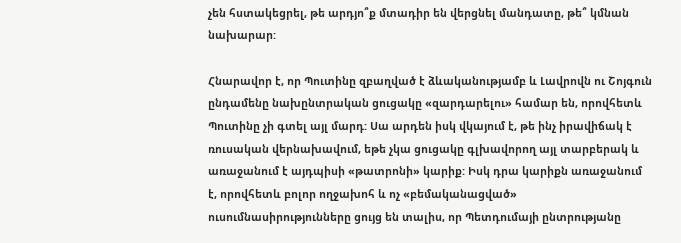չեն հստակեցրել, թե արդյո՞ք մտադիր են վերցնել մանդատը, թե՞ կմնան նախարար:

Հնարավոր է, որ Պուտինը զբաղված է ձևականությամբ և Լավրովն ու Շոյգուն ընդամենը նախընտրական ցուցակը «զարդարելու» համար են, որովհետև Պուտինը չի գտել այլ մարդ: Սա արդեն իսկ վկայում է, թե ինչ իրավիճակ է ռուսական վերնախավում, եթե չկա ցուցակը գլխավորող այլ տարբերակ և առաջանում է այդպիսի «թատրոնի» կարիք: Իսկ դրա կարիքն առաջանում է, որովհետև բոլոր ողջախոհ և ոչ «բեմականացված» ուսումնասիրությունները ցույց են տալիս, որ Պետդումայի ընտրությանը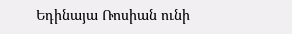Եդինայա Ռոսիան ունի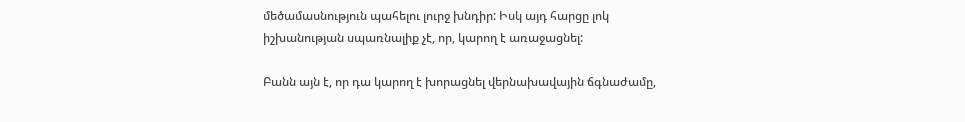մեծամասնություն պահելու լուրջ խնդիր: Իսկ այդ հարցը լոկ իշխանության սպառնալիք չէ, որ, կարող է առաջացնել:

Բանն այն է, որ դա կարող է խորացնել վերնախավային ճգնաժամը,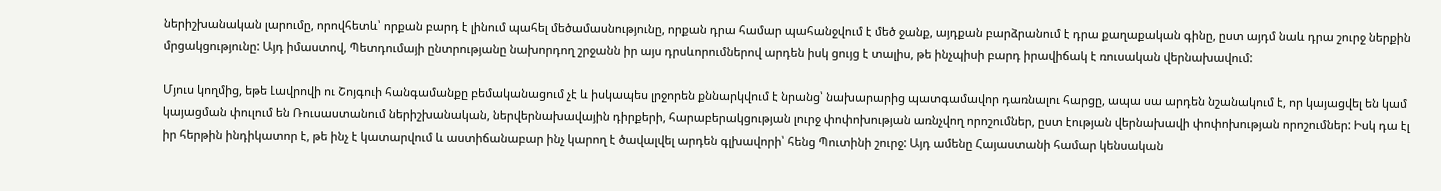ներիշխանական լարումը, որովհետև՝ որքան բարդ է լինում պահել մեծամասնությունը, որքան դրա համար պահանջվում է մեծ ջանք, այդքան բարձրանում է դրա քաղաքական գինը, ըստ այդմ նաև դրա շուրջ ներքին մրցակցությունը: Այդ իմաստով, Պետդումայի ընտրությանը նախորդող շրջանն իր այս դրսևորումներով արդեն իսկ ցույց է տալիս, թե ինչպիսի բարդ իրավիճակ է ռուսական վերնախավում:

Մյուս կողմից, եթե Լավրովի ու Շոյգուի հանգամանքը բեմականացում չէ և իսկապես լրջորեն քննարկվում է նրանց՝ նախարարից պատգամավոր դառնալու հարցը, ապա սա արդեն նշանակում է, որ կայացվել են կամ կայացման փուլում են Ռուսաստանում ներիշխանական, ներվերնախավային դիրքերի, հարաբերակցության լուրջ փոփոխության առնչվող որոշումներ, ըստ էության վերնախավի փոփոխության որոշումներ: Իսկ դա էլ իր հերթին ինդիկատոր է, թե ինչ է կատարվում և աստիճանաբար ինչ կարող է ծավալվել արդեն գլխավորի՝ հենց Պուտինի շուրջ: Այդ ամենը Հայաստանի համար կենսական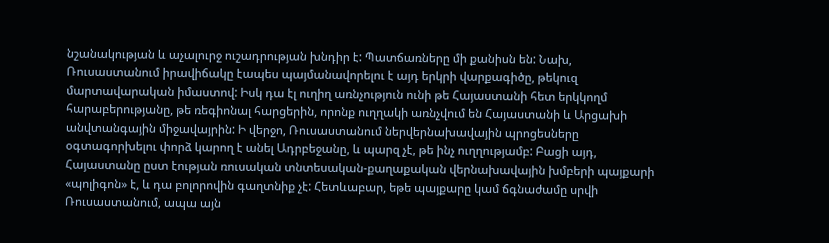նշանակության և աչալուրջ ուշադրության խնդիր է: Պատճառները մի քանիսն են: Նախ, Ռուսաստանում իրավիճակը էապես պայմանավորելու է այդ երկրի վարքագիծը, թեկուզ մարտավարական իմաստով: Իսկ դա էլ ուղիղ առնչություն ունի թե Հայաստանի հետ երկկողմ հարաբերությանը, թե ռեգիոնալ հարցերին, որոնք ուղղակի առնչվում են Հայաստանի և Արցախի անվտանգային միջավայրին: Ի վերջո, Ռուսաստանում ներվերնախավային պրոցեսները օգտագորխելու փորձ կարող է անել Ադրբեջանը, և պարզ չէ, թե ինչ ուղղությամբ: Բացի այդ, Հայաստանը ըստ էության ռուսական տնտեսական-քաղաքական վերնախավային խմբերի պայքարի «պոլիգոն» է, և դա բոլորովին գաղտնիք չէ: Հետևաբար, եթե պայքարը կամ ճգնաժամը սրվի Ռուսաստանում, ապա այն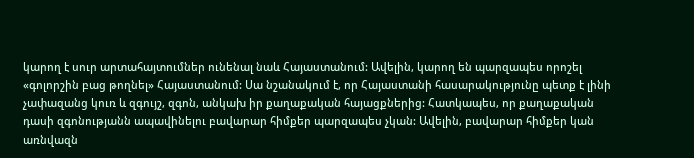կարող է սուր արտահայտումներ ունենալ նաև Հայաստանում: Ավելին, կարող են պարզապես որոշել «գոլորշին բաց թողնել» Հայաստանում: Սա նշանակում է, որ Հայաստանի հասարակությունը պետք է լինի չափազանց կուռ և զգույշ, զգոն, անկախ իր քաղաքական հայացքներից: Հատկապես, որ քաղաքական դասի զգոնությանն ապավինելու բավարար հիմքեր պարզապես չկան: Ավելին, բավարար հիմքեր կան առնվազն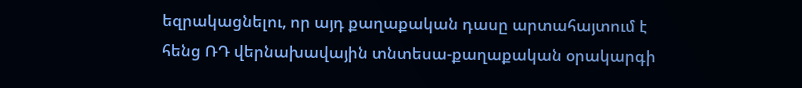եզրակացնելու, որ այդ քաղաքական դասը արտահայտում է հենց ՌԴ վերնախավային տնտեսա-քաղաքական օրակարգի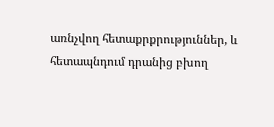առնչվող հետաքրքրություններ, և հետապնդում դրանից բխող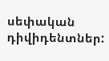սեփական դիվիդենտներ: